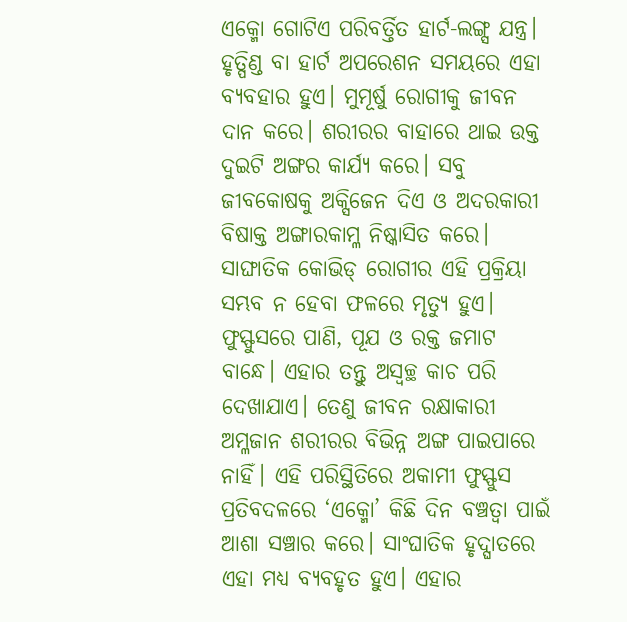ଏକ୍ମୋ ଗୋଟିଏ ପରିବର୍ତ୍ତିତ ହାର୍ଟ-ଲଙ୍ଗ୍ସ ଯନ୍ତ୍ର। ହୃତ୍ପିଣ୍ଡ ବା ହାର୍ଟ ଅପରେଶନ ସମୟରେ ଏହା ବ୍ୟବହାର ହୁଏ। ମୁମୂର୍ଷୁ ରୋଗୀକୁ ଜୀବନ ଦାନ କରେ। ଶରୀରର ବାହାରେ ଥାଇ ଉକ୍ତ ଦୁଇଟି ଅଙ୍ଗର କାର୍ଯ୍ୟ କରେ। ସବୁ ଜୀବକୋଷକୁ ଅକ୍ସିଜେନ ଦିଏ ଓ ଅଦରକାରୀ ବିଷାକ୍ତ ଅଙ୍ଗାରକାମ୍ଳ ନିଷ୍କାସିତ କରେ। ସାଙ୍ଘାତିକ କୋଭିଡ୍ ରୋଗୀର ଏହି ପ୍ରକ୍ରିୟା ସମ୍ଭବ ନ ହେବା ଫଳରେ ମୃତ୍ୟୁ ହୁଏ। ଫୁସ୍ଫୁସରେ ପାଣି, ପୂଯ ଓ ରକ୍ତ ଜମାଟ ବାନ୍ଧେ। ଏହାର ତନ୍ତୁ ଅସ୍ବଚ୍ଛ କାଚ ପରି ଦେଖାଯାଏ। ତେଣୁ ଜୀବନ ରକ୍ଷାକାରୀ ଅମ୍ଳଜାନ ଶରୀରର ବିଭିନ୍ନ ଅଙ୍ଗ ପାଇପାରେ ନାହିଁ। ଏହି ପରିସ୍ଥିତିରେ ଅକାମୀ ଫୁସ୍ଫୁସ ପ୍ରତିବଦଳରେ ‘ଏକ୍ମୋ’ କିଛି ଦିନ ବଞ୍ଚତ୍ବା ପାଇଁ ଆଶା ସଞ୍ଚାର କରେ। ସାଂଘାତିକ ହୃଦ୍ଘାତରେ ଏହା ମଧ୍ୟ ବ୍ୟବହୃତ ହୁଏ। ଏହାର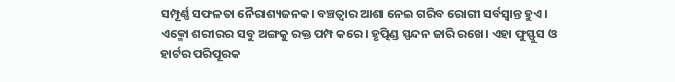ସମ୍ପୂର୍ଣ୍ଣ ସଫଳତା ନୈରାଶ୍ୟଜନକ। ବଞ୍ଚତ୍ବାର ଆଶା ନେଇ ଗରିବ ରୋଗୀ ସର୍ବସ୍ବାନ୍ତ ହୁଏ।
ଏକ୍ମୋ ଶରୀରର ସବୁ ଅଙ୍ଗକୁ ରକ୍ତ ପମ୍ପ କରେ। ହୃତ୍ପିଣ୍ଡ ସ୍ପନ୍ଦନ ଜାରି ରଖେ। ଏହା ଫୁସ୍ଫୁସ ଓ ହାର୍ଟର ପରିପୂରକ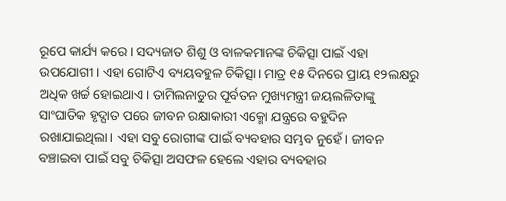ରୂପେ କାର୍ଯ୍ୟ କରେ। ସଦ୍ୟଜାତ ଶିଶୁ ଓ ବାଳକମାନଙ୍କ ଚିକିତ୍ସା ପାଇଁ ଏହା ଉପଯୋଗୀ। ଏହା ଗୋଟିଏ ବ୍ୟୟବହୁଳ ଚିକିତ୍ସା। ମାତ୍ର ୧୫ ଦିନରେ ପ୍ରାୟ ୧୨ଲକ୍ଷରୁ ଅଧିକ ଖର୍ଚ୍ଚ ହୋଇଥାଏ। ତାମିଲନାଡୁର ପୂର୍ବତନ ମୁଖ୍ୟମନ୍ତ୍ରୀ ଜୟଲଳିତାଙ୍କୁ ସାଂଘାତିକ ହୃଦ୍ଘାତ ପରେ ଜୀବନ ରକ୍ଷାକାରୀ ଏକ୍ମୋ ଯନ୍ତ୍ରରେ ବହୁଦିନ ରଖାଯାଇଥିଲା। ଏହା ସବୁ ରୋଗୀଙ୍କ ପାଇଁ ବ୍ୟବହାର ସମ୍ଭବ ନୁହେଁ। ଜୀବନ ବଞ୍ଚାଇବା ପାଇଁ ସବୁ ଚିକିତ୍ସା ଅସଫଳ ହେଲେ ଏହାର ବ୍ୟବହାର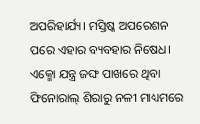ଅପରିହାର୍ଯ୍ୟ। ମସ୍ତିଷ୍କ ଅପରେଶନ ପରେ ଏହାର ବ୍ୟବହାର ନିଷେଧ।
ଏକ୍ମୋ ଯନ୍ତ୍ର ଜଙ୍ଘ ପାଖରେ ଥିବା ଫିନୋରାଲ୍ ଶିରାରୁ ନଳୀ ମାଧ୍ୟମରେ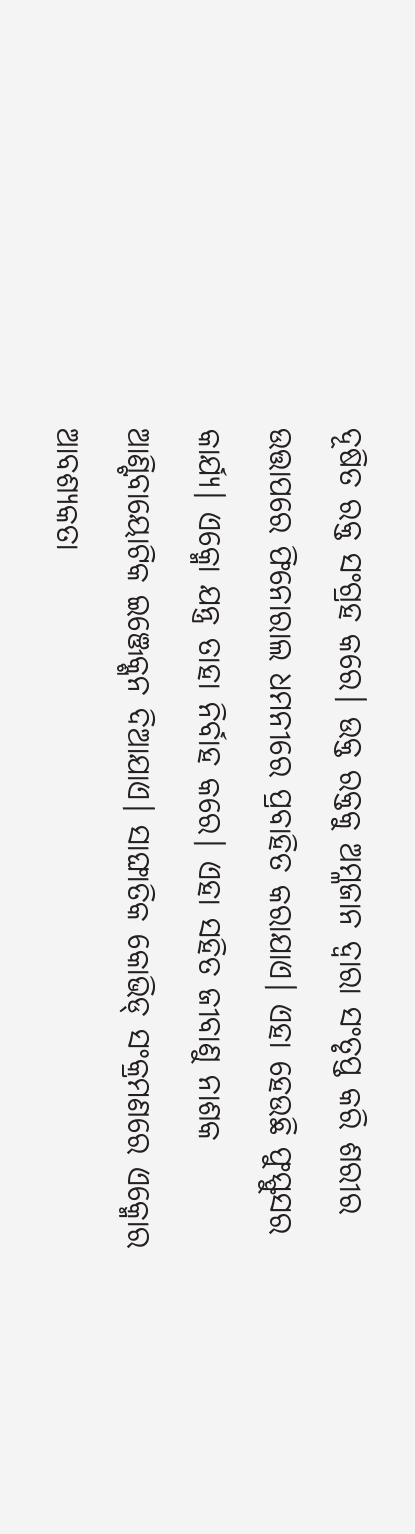ଦୂଷିତ ରକ୍ତ ସଂଗ୍ରହ କରେ। ଉକ୍ତ ରକ୍ତକୁ ଅମ୍ଳଜାନ ଦ୍ୱାରା ସଂତୃପ୍ତ କରି ଶରୀର ଉତ୍ତାପରେ ଫିନୋରାଲ ଧମନୀରେ ପ୍ରବାହିତ କରାଯାଏ। ଏହା ହେଉଛି ଫୁସ୍ଫୁସର କାର୍ଯ୍ୟ। ଏକ୍ମୋ ଯନ୍ତ୍ର ତାହା ନିର୍ବାହ କରେ। ଏହା ସହିତ ଜୀବାଣୁ ନାଶକ ଆଣ୍ଟିବାୟୋଟିକ ଇଞ୍ଜେକ୍ଶନ ଦିଆଯାଏ। ସାଙ୍ଘାତିକ କୋଭିଡ୍ ସଂକ୍ରମଣରେ ଏକ୍ମୋର ଆବଶ୍ୟକତା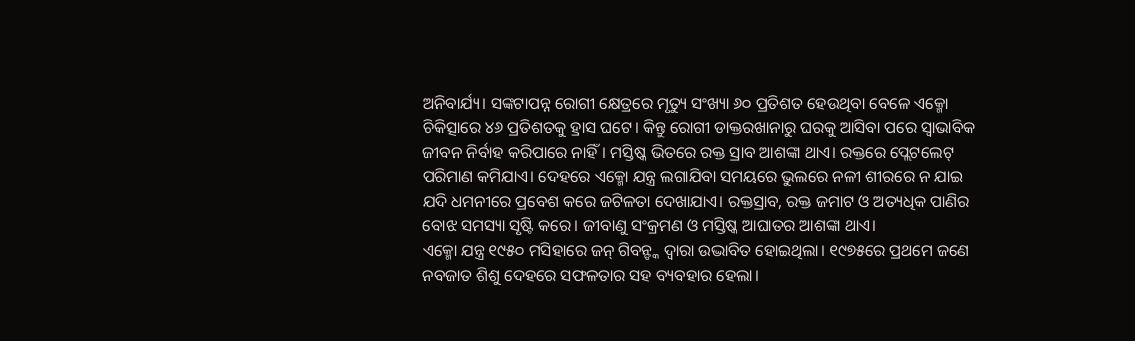ଅନିବାର୍ଯ୍ୟ। ସଙ୍କଟାପନ୍ନ ରୋଗୀ କ୍ଷେତ୍ରରେ ମୃତ୍ୟୁ ସଂଖ୍ୟା ୬୦ ପ୍ରତିଶତ ହେଉଥିବା ବେଳେ ଏକ୍ମୋ ଚିକିତ୍ସାରେ ୪୬ ପ୍ରତିଶତକୁ ହ୍ରାସ ଘଟେ। କିନ୍ତୁ ରୋଗୀ ଡାକ୍ତରଖାନାରୁ ଘରକୁ ଆସିବା ପରେ ସ୍ବାଭାବିକ ଜୀବନ ନିର୍ବାହ କରିପାରେ ନାହିଁ। ମସ୍ତିଷ୍କ ଭିତରେ ରକ୍ତ ସ୍ରାବ ଆଶଙ୍କା ଥାଏ। ରକ୍ତରେ ପ୍ଲେଟଲେଟ୍ ପରିମାଣ କମିଯାଏ। ଦେହରେ ଏକ୍ମୋ ଯନ୍ତ୍ର ଲଗାଯିବା ସମୟରେ ଭୁଲରେ ନଳୀ ଶୀରରେ ନ ଯାଇ ଯଦି ଧମନୀରେ ପ୍ରବେଶ କରେ ଜଟିଳତା ଦେଖାଯାଏ। ରକ୍ତସ୍ରାବ, ରକ୍ତ ଜମାଟ ଓ ଅତ୍ୟଧିକ ପାଣିର ବୋଝ ସମସ୍ୟା ସୃଷ୍ଟି କରେ। ଜୀବାଣୁ ସଂକ୍ରମଣ ଓ ମସ୍ତିଷ୍କ ଆଘାତର ଆଶଙ୍କା ଥାଏ।
ଏକ୍ମୋ ଯନ୍ତ୍ର ୧୯୫୦ ମସିହାରେ ଜନ୍ ଗିବନ୍ଙ୍କ ଦ୍ୱାରା ଉଦ୍ଭାବିତ ହୋଇଥିଲା। ୧୯୭୫ରେ ପ୍ରଥମେ ଜଣେ ନବଜାତ ଶିଶୁ ଦେହରେ ସଫଳତାର ସହ ବ୍ୟବହାର ହେଲା।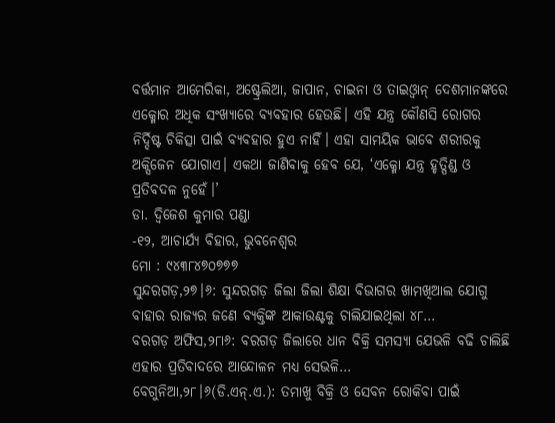ବର୍ତ୍ତମାନ ଆମେରିକା, ଅଷ୍ଟ୍ରେଲିଆ, ଜାପାନ, ଚାଇନା ଓ ତାଇଓ୍ବାନ୍ ଦେଶମାନଙ୍କରେ ଏକ୍ମୋର ଅଧିକ ସଂଖ୍ୟାରେ ବ୍ୟବହାର ହେଉଛି। ଏହି ଯନ୍ତ୍ର କୌଣସି ରୋଗର ନିର୍ଦ୍ଦିଷ୍ଟ ଚିକିତ୍ସା ପାଇଁ ବ୍ୟବହାର ହୁଏ ନାହିଁ। ଏହା ସାମୟିକ ଭାବେ ଶରୀରକୁ ଅକ୍ସିଜେନ ଯୋଗାଏ। ଏକଥା ଜାଣିବାକୁ ହେବ ଯେ, ‘ଏକ୍ମୋ ଯନ୍ତ୍ର ହୃତ୍ପିଣ୍ଡ ଓ ପ୍ରତିବଦଳ ନୁହେଁ।’
ଡା. ଦ୍ୱିଜେଶ କୁମାର ପଣ୍ଡା
-୧୨, ଆଚାର୍ଯ୍ୟ ବିହାର, ଭୁବନେଶ୍ୱର
ମୋ : ୯୪୩୮୪୭୦୭୭୭
ସୁନ୍ଦରଗଡ଼,୨୭।୬: ସୁନ୍ଦରଗଡ଼ ଜିଲା ଜିଲା ଶିକ୍ଷା ବିଭାଗର ଖାମଖିଆଲ ଯୋଗୁ ବାହାର ରାଜ୍ୟର ଜଣେ ବ୍ୟକ୍ତିଙ୍କ ଆକାଉଣ୍ଟକୁ ଚାଲିଯାଇଥିଲା ୪୮…
ବରଗଡ଼ ଅଫିସ,୨୮ା୬: ବରଗଡ଼ ଜିଲାରେ ଧାନ ବିକ୍ରି ସମସ୍ୟା ଯେଭଳି ବଢି ଚାଲିଛି ଏହାର ପ୍ରତିବାଦରେ ଆନ୍ଦୋଳନ ମଧ୍ୟ ସେଭଳି…
ବେଗୁନିଆ,୨୮।୬(ଡି.ଏନ୍.ଏ.): ତମାଖୁ ବିକ୍ରି ଓ ସେବନ ରୋକିବା ପାଇଁ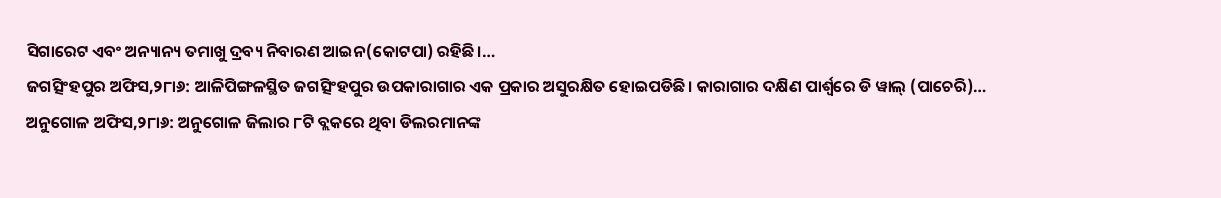ସିଗାରେଟ ଏବଂ ଅନ୍ୟାନ୍ୟ ତମାଖୁ ଦ୍ରବ୍ୟ ନିବାରଣ ଆଇନ(କୋଟପା) ରହିଛି।…
ଜଗତ୍ସିଂହପୁର ଅଫିସ,୨୮ା୬: ଆଳିପିଙ୍ଗଳସ୍ଥିତ ଜଗତ୍ସିଂହପୁର ଉପକାରାଗାର ଏକ ପ୍ରକାର ଅସୁରକ୍ଷିତ ହୋଇପଡିଛି। କାରାଗାର ଦକ୍ଷିଣ ପାର୍ଶ୍ୱରେ ଡି ୱାଲ୍ (ପାଚେରି)…
ଅନୁଗୋଳ ଅଫିସ,୨୮ା୬: ଅନୁଗୋଳ ଜିଲାର ୮ଟି ବ୍ଲକରେ ଥିବା ଡିଲରମାନଙ୍କ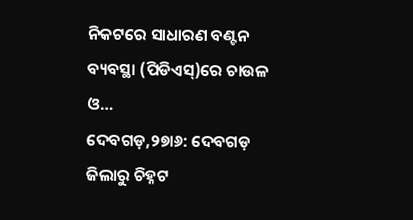ନିକଟରେ ସାଧାରଣ ବଣ୍ଟନ ବ୍ୟବସ୍ଥା (ପିଡିଏସ୍)ରେ ଚାଉଳ ଓ…
ଦେବଗଡ଼,୨୭ା୬: ଦେବଗଡ଼ ଜିଲାରୁ ଚିହ୍ନଟ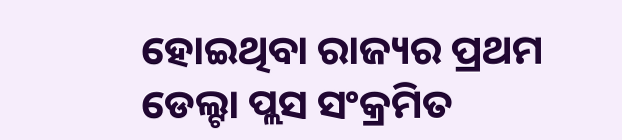ହୋଇଥିବା ରାଜ୍ୟର ପ୍ରଥମ ଡେଲ୍ଟା ପ୍ଲସ ସଂକ୍ରମିତ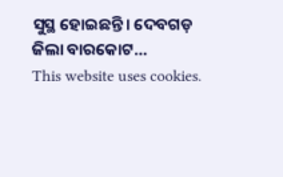ସୁସ୍ଥ ହୋଇଛନ୍ତି। ଦେବଗଡ଼ ଜିଲା ବାରକୋଟ…
This website uses cookies.